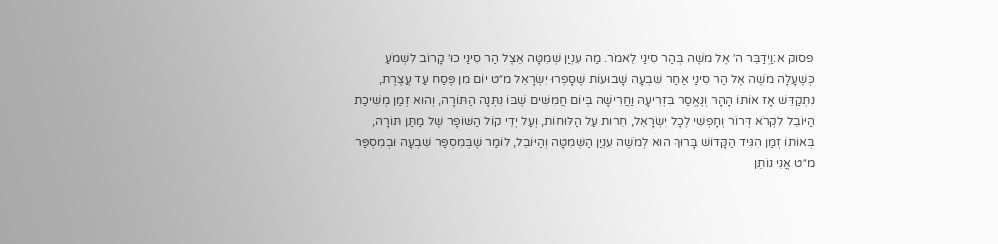פסוק א:וַיְדַבֵּר ה׳ אֶל מֹשֶׁה בְּהַר סִינַי לֵאמֹר. מַה עִנְיַן שְׁמִטָּה אֵצֶל הַר סִינַי כוּ׳ קָרוֹב לִשְׁמֹעַ כְּשֶׁעָלָה מֹשֶׁה אֶל הַר סִינַי אַחַר שִׁבְעָה שָׁבוּעוֹת שֶׁסָּפְרוּ יִשְׂרָאֵל מ״ט יוֹם מִן פֶּסַח עַד עֲצֶרֶת, נִתְקַדֵּשׁ אָז אוֹתוֹ הָהָר וְנֶאֱסַר בִּזְרִיעָה וַחֲרִישָׁה בְּיוֹם חֲמִשִּׁים שֶׁבּוֹ נִתְּנָה הַתּוֹרָה, וְהוּא זְמַן מְשִׁיכַת הַיּוֹבֵל לִקְרֹא דְּרוֹר וְחָפְשִׁי לְכָל יִשְׂרָאֵל, חֵרוּת עַל הַלּוּחוֹת, וְעַל יְדֵי קוֹל הַשּׁוֹפָר שֶׁל מַתַּן תּוֹרָה, בְּאוֹתוֹ זְמַן הִגִּיד הַקָּדוֹשׁ בָּרוּךְ הוּא לְמֹשֶׁה עִנְיַן הַשְּׁמִטָּה וְהַיּוֹבֵל, לוֹמַר שֶׁבְּמִסְפַּר שִׁבְעָה וּבְמִסְפַּר מ״ט אֲנִי נוֹתֵן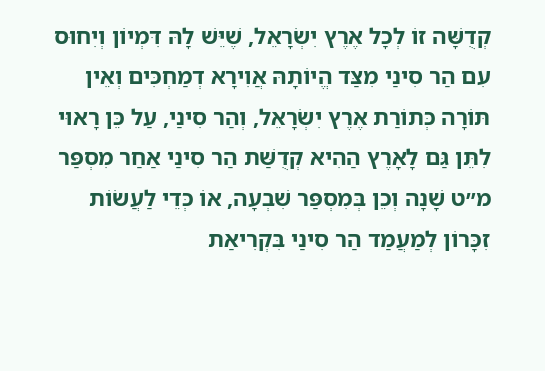קְדֻשָּׁה זוֹ לְכָל אֶרֶץ יִשְׂרָאֵל, שֶׁיֵּשׁ לָהּ דִּמְיוֹן וְיִחוּס עִם הַר סִינַי מִצַּד הֱיוֹתָהּ אֲוִירָא דְמַחְכִּים וְאֵין תּוֹרָה כְּתוֹרַת אֶרֶץ יִשְׂרָאֵל, וְהַר סִינַי, עַל כֵּן רָאוּי לִתֵּן גַּם לָאָרֶץ הַהִיא קְדֻשַּׁת הַר סִינַי אַחַר מִסְפַּר מ״ט שָׁנָה וְכֵן בְּמִסְפַּר שִׁבְעָה, אוֹ כְּדֵי לַעֲשׂוֹת זִכָּרוֹן לְמַעֲמַד הַר סִינַי בִּקְרִיאַת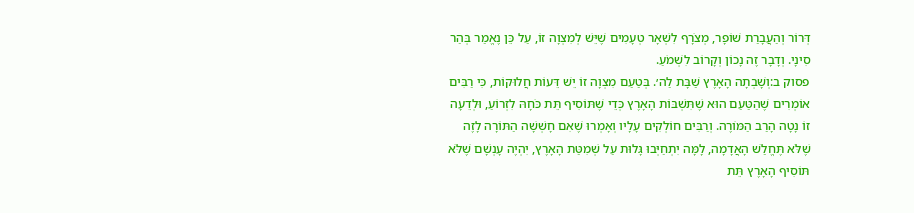דְּרוֹר וְהַעֲבָרַת שׁוֹפָר, מְצֹרָף לִשְׁאָר טְעָמִים שֶׁיֵּשׁ לְמִצְוָה זוֹ, עַל כֵּן נֶאֱמַר בְּהַר סִינָי. וְדָבָר זֶה נָכוֹן וְקָרוֹב לִשְׁמֹעַ.
פסוק ב:וְשָׁבְתָה הָאָרֶץ שַׁבָּת לַה׳. בְּטַעַם מִצְוָה זוֹ יֵשׁ דֵּעוֹת חֲלוּקוֹת, כִּי רַבִּים אוֹמְרִים שֶׁהַטַּעַם הוּא שֶׁתִּשְׁבּוֹת הָאָרֶץ כְּדֵי שֶׁתּוֹסִיף תֵּת כֹּחָהּ לִזְרוֹעַ, וּלְדֵעָה זוֹ נָטָה הָרַב הַמּוֹרֶה. וְרַבִּים חוֹלְקִים עָלָיו וְאָמְרוּ שֶׁאִם חָשְׁשָׁה הַתּוֹרָה לָזֶה שֶׁלֹּא תֶּחֱלַשׁ הָאֲדָמָה, לָמָּה יִתְחַיְּבוּ גָּלוּת עַל שְׁמִטַּת הָאָרֶץ, יִהְיֶה עָנְשָׁם שֶׁלֹּא תּוֹסִיף הָאָרֶץ תֵּת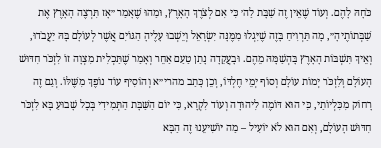כֹּחָהּ לָהֶם. וְעוֹד שֶׁאֵין זֶה שַׁבָּת לַה׳ כִּי אִם לְצֹרֶךְ הָאָרֶץ, וּמַהוּ שֶׁאָמַר ״אָז תִּרְצֶה הָאָרֶץ אֶת שַׁבְּתוֹתֶיהָ״, מָה תַּרְוִיחַ בָּזֶה שֶׁיִּגְלוּ מִמֶּנָּה יִשְׂרָאֵל וְיֵשְׁבוּ עָלֶיהָ הַגּוֹיִם אֲשֶׁר לְעוֹלָם בָּהּ יַעֲבֹדוּ, וְאֵיךְ תִּשְׁבּוֹת הָאָרֶץ בָּהְשַׁמָּהּ מֵהֶם. וּבָעֲקֵדָה נָתַן טַעַם אַחֵר וְאָמַר שֶׁתַּכְלִית מִצְוָה זוֹ לִזְכֹּר חִדּוּשׁ הָעוֹלָם וְלִזְכֹּר יְמוֹת עוֹלָם וְסוֹף יְמֵי חֶלְדּוֹ, וְכֵן כָּתַב מהרי״א וְהוֹסִיף עוֹד נוֹפֶךְ מִשֶּׁלּוֹ. וְגַם זֶה רָחוֹק מִכִּלְיוֹתַי, כִּי הוּא דּוֹמֶה לִיהוּדָה וְעוֹד לִקְרָא, כִּי יוֹם הַשַּׁבָּת הַתְּמִידִי בְּכָל שָׁבוּעַ בָּא לִזְכֹּר חִדּוּשׁ הָעוֹלָם, וְאִם הוּא לֹא יוֹעִיל – מַה יּוֹשִׁיעֵנוּ זֶה הַבָּא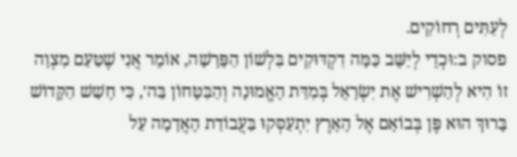לְעִתִּים רְחוֹקִים.
פסוק ב:וּכְדֵי לְיַשֵּׁב כַּמָּה דִקְדּוּקִים בִּלְשׁוֹן הַפָּרָשָׁה, אוֹמֵר אֲנִי שֶׁטַּעַם מִצְוָה זוֹ הִיא לְהַשְׁרִישׁ אֶת יִשְׂרָאֵל בְּמִדַּת הָאֱמוּנָה וְהַבִּטָּחוֹן בַּה׳, כִּי חָשַׁשׁ הַקָּדוֹשׁ בָּרוּךְ הוּא פֶּן בְּבוֹאָם אֶל הָאָרֶץ יִתְעַסְּקוּ בַּעֲבוֹדַת הָאֲדָמָה עַל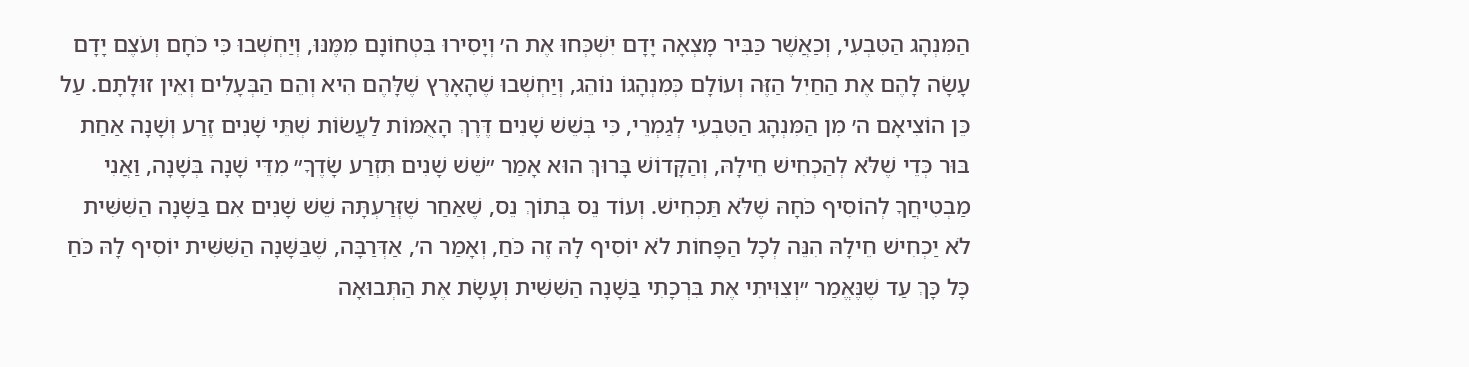הַמִּנְהָג הַטִּבְעִי, וְכַאֲשֶׁר כַּבִּיר מָצְאָה יָדָם יִשְׁכְּחוּ אֶת ה׳ וְיָסִירוּ בִּטְחוֹנָם מִמֶּנּוּ, וְיַחְשְׁבוּ כִּי כֹּחָם וְעֹצֶם יָדָם עָשָׂה לָהֶם אֶת הַחַיִל הַזֶּה וְעוֹלָם כְּמִנְהָגוֹ נוֹהֵג, וְיַחְשְׁבוּ שֶׁהָאָרֶץ שֶׁלָּהֶם הִיא וְהֵם הַבְּעָלִים וְאֵין זוּלָתָם. עַל כֵּן הוֹצִיאָם ה׳ מִן הַמִּנְהָג הַטִּבְעִי לְגַמְרֵי, כִּי בְּשֵׁשׁ שָׁנִים דֶּרֶךְ הָאֻמּוֹת לַעֲשׂוֹת שְׁתֵּי שָׁנִים זֶרַע וְשָׁנָה אַחַת בּוּר כְּדֵי שֶׁלֹּא לְהַכְחִישׁ חֵילָהּ, וְהַקָּדוֹשׁ בָּרוּךְ הוּא אָמַר ״שֵׁשׁ שָׁנִים תִּזְרַע שָׂדֶךָ״ מִדֵּי שָׁנָה בְּשָׁנָה, וַאֲנִי מַבְטִיחֲךָ לְהוֹסִיף כֹּחָהּ שֶׁלֹּא תַּכְחִישׁ. וְעוֹד נֵס בְּתוֹךְ נֵס, שֶׁאַחַר שֶׁזְּרַעְתָּהּ שֵׁשׁ שָׁנִים אִם בַּשָּׁנָה הַשִּׁשִּׁית לֹא יַכְחִישׁ חֵילָהּ הִנֵּה לְכָל הַפָּחוֹת לֹא יוֹסִיף לָהּ זֶה כֹּחַ, וְאָמַר ה׳, אַדְּרַבָּה, שֶׁבַּשָּׁנָה הַשִּׁשִּׁית יוֹסִיף לָהּ כֹּחַ כָּל כָּךְ עַד שֶׁנֶּאֱמַר ״וְצִוִּיתִי אֶת בִּרְכָתִי בַּשָּׁנָה הַשִּׁשִּׁית וְעָשָׂת אֶת הַתְּבוּאָה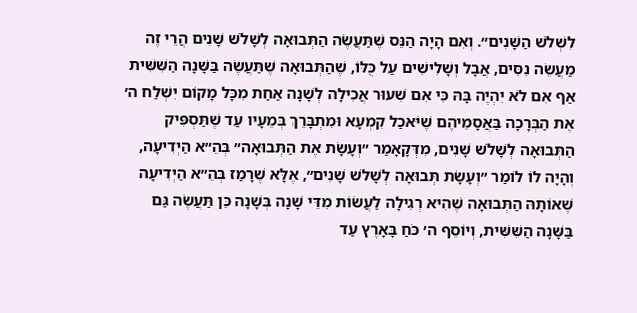לִשְׁלֹשׁ הַשָּׁנִים״. וְאִם הָיָה הַנֵּס שֶׁתַּעֲשֶׂה הַתְּבוּאָה לְשָׁלֹשׁ שָׁנִים הֲרֵי זֶה מַעֲשֵׂה נִסִּים, אֲבָל וְשָׁלִישִׁים עַל כֻּלּוֹ, שֶׁהַתְּבוּאָה שֶׁתַּעֲשֶׂה בַּשָּׁנָה הַשִּׁשִּׁית אַף אִם לֹא יִהְיֶה בָּהּ כִּי אִם שִׁעוּר אֲכִילָה לְשָׁנָה אַחַת מִכָּל מָקוֹם יִשְׁלַח ה׳ אֶת הַבְּרָכָה בַּאֲסָמֵיהֶם שֶׁיֹּאכַל קִמְעָא וּמִתְבָּרֵךְ בְּמֵעָיו עַד שֶׁתַּסְפִּיק הַתְּבוּאָה לְשָׁלֹשׁ שָׁנִים, מִדְּקָאָמַר ״וְעָשָׂת אֶת הַתְּבוּאָה״ בְּהֵ״א הַיְדִיעָה, וְהָיָה לוֹ לוֹמַר ״וְעָשָׂת תְּבוּאָה לְשָׁלֹשׁ שָׁנִים״, אֶלָּא שֶׁרָמַז בְּהֵ״א הַיְדִיעָה שֶׁאוֹתָהּ הַתְּבוּאָה שֶׁהִיא רְגִילָה לַעֲשׂוֹת מִדֵּי שָׁנָה בְּשָׁנָה כֵּן תַּעֲשֶׂה גַּם בַּשָּׁנָה הַשִּׁשִּׁית, וְיוֹסֵף ה׳ כֹּחַ בָּאָרֶץ עַד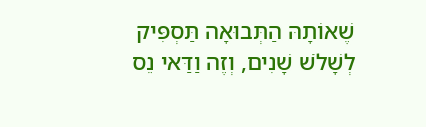שֶׁאוֹתָהּ הַתְּבוּאָה תַּסְפִּיק לְשָׁלֹשׁ שָׁנִים, וְזֶה וַדַּאי נֵס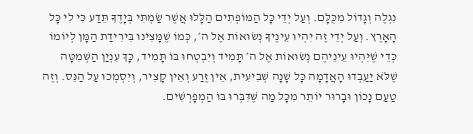נִגְלֶה וְגָדוֹל מִכֻּלָּם. וְעַל יְדֵי כָּל הַמּוֹפְתִים הַלָּלוּ אֲשֶׁר שַׂמְתִּי בְּיָדֶךָ תֵּדַע כִּי לִי כָּל הָאָרֶץ. וְעַל יְדֵי זֶה יִהְיוּ עֵינֶיךָ נְשׂוּאוֹת אֶל ה׳, כְּמוֹ שֶׁמָּצִינוּ בִּירִידַת הַמָּן לְיוֹמוֹ כְּדֵי שֶׁיִּהְיוּ עֵינֵיהֶם נְשׂוּאוֹת אֶל ה׳ תָּמִיד וְיִבְטְחוּ בּוֹ תָּמִיד, כָּךְ עִנְיַן הַשְּׁמִטָּה שֶׁלֹּא יַעַבְדוּ הָאֲדָמָה כָּל שָׁנָה שְׁבִיעִית, אֵין זֶרַע וְאֵין קָצִיר, וְיִסְמְכוּ עַל הַנֵּס. וְזֶה טַעַם נָכוֹן וּבָרוּר יוֹתֵר מִכָּל מַה שֶּׁדִּבְּרוּ בּוֹ הַמְפָרְשִׁים.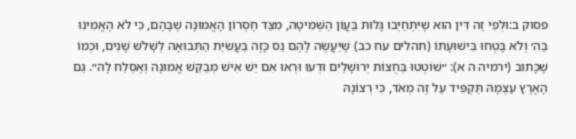פסוק ב:וּלְפִי זֶה דִּין הוּא שֶׁיִּתְחַיְּבוּ גָּלוּת בַּעֲוֹן הַשְּׁמִיטָה, מִצַּד חֶסְרוֹן הָאֱמוּנָה שֶׁבָּהֶם, כִּי לֹא הֶאֱמִינוּ בַּה׳ וְלֹא בָּטְחוּ בִּישׁוּעָתוֹ (תהלים עח כב) שֶׁיַּעֲשֶׂה לָהֶם נֵס כָּזֶה בַּעֲשִׂיַּת הַתְּבוּאָה לְשָׁלֹשׁ שָׁנִים, וּכְמוֹ שֶׁכָּתוּב (ירמיה ה א): ״שׁוֹטְטוּ בְּחֻצוֹת יְרוּשָׁלַיִם וּדְעוּ וּרְאוּ אִם יֵשׁ אִישׁ מְבַקֵּשׁ אֱמוּנָה וְאֶסְלַח לָהּ״. גַּם הָאָרֶץ עַצְמָהּ תַּקְפִּיד עַל זֶה מְאֹד, כִּי רְצוֹנָהּ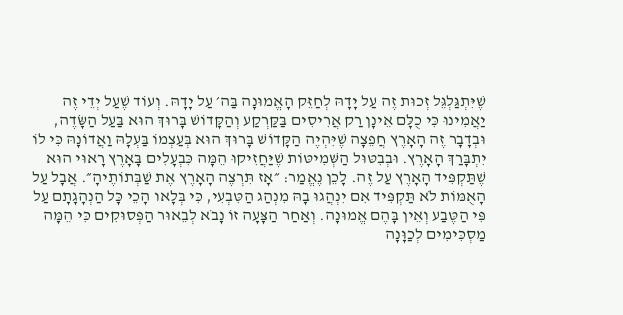שֶׁיִּתְגַּלְגֵּל זְכוּת זֶה עַל יָדָהּ לְחַזֵּק הָאֱמוּנָה בַּה׳ עַל יָדָהּ. וְעוֹד שֶׁעַל יְדֵי זֶה יַאֲמִינוּ כִּי כֻלָּם אֵינָן רַק אֲרִיסִים בַּקַּרְקַע וְהַקָּדוֹשׁ בָּרוּךְ הוּא בַּעַל הַשָּׂדֶה, וּבְדָבָר זֶה הָאָרֶץ חֲפֵצָה שֶׁיִּהְיֶה הַקָּדוֹשׁ בָּרוּךְ הוּא בְּעַצְמוֹ בַּעְלָהּ וַאֲדוֹנָהּ כִּי לוֹ יִתְבָּרַךְ הָאָרֶץ. וּבְבִטּוּל הַשְּׁמִיטּוֹת שֶׁיַּחֲזִיקוּ הֵמָּה כִּבְעָלִים בָּאָרֶץ רָאוּי הוּא שֶׁתַּקְפִּיד הָאָרֶץ עַל זֶה. לָכֵן נֶאֱמַר: ״אָז תִּרְצֶה הָאָרֶץ אֶת שַׁבְּתוֹתֶיהָ״. אֲבָל עַל הָאֻמּוֹת לֹא תַּקְפִּיד אִם יִנְהֲגוּ בָהּ מִנְהַג הַטִּבְעִי, כִּי בְּלָאו הָכֵי כָּל הַנְהָגָתָם עַל פִּי הַטֶּבַע וְאֵין בָּהֶם אֱמוּנָה. וְאַחַר הַצָּעָה זוֹ נָבֹא לְבֵאוּר הַפְּסוּקִים כִּי הֵמָּה מַסְכִּימִים לְכַוָּנָה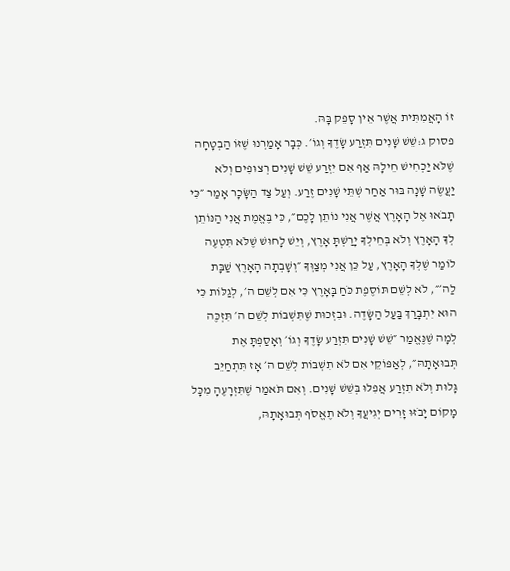זוֹ הָאֲמִתִּית אֲשֶׁר אֵין סָפֵק בָּהּ.
פסוק ג:שֵׁשׁ שָׁנִים תִּזְרַע שָׂדֶךָ וְגוֹ׳. כְּבָר אָמַרְנוּ שֶׁזּוֹ הַבְטָחָה שֶׁלֹּא יַכְחִישׁ חֵילָהּ אַף אִם יִזְרַע שֵׁשׁ שָׁנִים רְצוּפִים וְלֹא יַעֲשֶׂה שָׁנָה בּוּר אַחַר שְׁתֵּי שָׁנִים זֶרַע. וְעַל צַד הַשָּׂכָר אָמַר ״כִּי תָבֹאוּ אֶל הָאָרֶץ אֲשֶׁר אֲנִי נוֹתֵן לָכֶם״, כִּי בֶּאֱמֶת אֲנִי הַנּוֹתֵן לְךָ הָאָרֶץ וְלֹא בְּחֵילְךָ יָרַשְׁתָּ אָרֶץ, וְיֵשׁ לָחוּשׁ שֶׁלֹּא תִּטְעֶה לוֹמַר שֶׁלְּךָ הָאָרֶץ, עַל כֵּן אֲנִי מְצַוְּךָ ״וְשָׁבְתָה הָאָרֶץ שַׁבָּת לַה׳״, לֹא לְשֵׁם תּוֹסֶפֶת כֹּחַ בָּאָרֶץ כִּי אִם לְשֵׁם ה׳, לְגַלּוֹת כִּי הוּא יִתְבָּרַךְ בַּעַל הַשָּׂדֶה. וּבִזְכוּת שֶׁתִּשְׁבּוֹת לְשֵׁם ה׳ תִּזְכֶּה לְמָה שֶׁנֶּאֱמַר ״שֵׁשׁ שָׁנִים תִּזְרַע שָׂדֶךָ וְגוֹ׳ וְאָסַפְתָּ אֶת תְּבוּאָתָהּ״, לְאַפּוֹקֵי אִם לֹא תִשְׁבּוֹת לְשֵׁם ה׳ אָז תִּתְחַיֵּב גָּלוּת וְלֹא תִזְרַע אֲפִלּוּ בְּשֵׁשׁ שָׁנִים. וְאִם תֹּאמַר שֶׁתִּזְרָעֶהָ מִכָּל מָקוֹם יָבֹזּוּ זָרִים יְגִיעֲךָ וְלֹא תֶאֱסֹף תְּבוּאָתָהּ,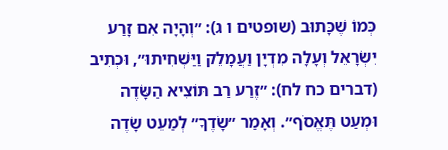כְּמוֹ שֶׁכָּתוּב (שופטים ו ג): ״וְהָיָה אִם זָרַע יִשְׂרָאֵל וְעָלָה מִדְיָן וַעֲמָלֵק וַיַּשְׁחִיתוּ״, וּכְתִיב (דברים כח לח): ״זֶרַע רַב תּוֹצִיא הַשָּׂדֶה וּמְעַט תֶּאֱסֹף״. וְאָמַר ״שָׂדֶךָ״ לְמַעֵט שָׂדֶה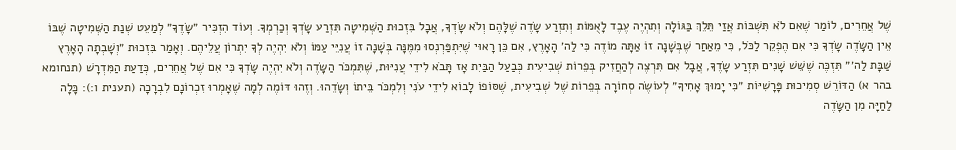שֶׁל אֲחֵרִים, לוֹמַר שֶׁאִם לֹא תִּשְׁבּוֹת אֲזַי תֵּלֵךְ בַּגּוֹלָה וְתִהְיֶה עֶבֶד לָאֻמּוֹת וְתִזְרַע שָׂדֶה שֶׁלָּהֶם וְלֹא שָׂדְךָ, אֲבָל בִּזְכוּת הַשְּׁמִיטָה תִּזְרַע שָׂדְךָ וְכַרְמְךָ. וְעוֹד הִזְכִּיר ״שָׂדֶךָ״ לְמַעֵט שְׁנַת הַשְּׁמִיטָה שֶׁבּוֹ אֵין הַשָּׂדֶה שָׂדְךָ כִּי אִם הֶפְקֵר לַכֹּל, כִּי מֵאַחַר שֶׁבְּשָׁנָה זוֹ אַתָּה מוֹדֶה כִּי לַה׳ הָאָרֶץ, אִם כֵּן רָאוּי שֶׁיִּתְפַּרְנְסוּ מִמֶּנָּה בְּשָׁנָה זוֹ עֲנִיֵּי עַמּוֹ וְלֹא יִהְיֶה לְךָ יִתְרוֹן עֲלֵיהֶם. וְאָמַר בִּזְכוּת ״וְשָׁבְתָה הָאָרֶץ שַׁבָּת לַה׳״ תִּזְכֶּה שֶׁשֵּׁשׁ שָׁנִים תִּזְרַע שָׂדֶךָ, אֲבָל אִם תִּרְצֶה לְהַחֲזִיק בְּפֵרוֹת שְׁבִיעִית כְּבַעַל הַבַּיִת אָז תָּבֹא לִידֵי עֲנִיּוּת, שֶׁתִּמְכֹּר הַשָּׂדֶה וְלֹא יִהְיֶה שָׂדְךָ כִּי אִם שֶׁל אֲחֵרִים, כְּדַעַת הַמִּדְרָשׁ (תנחומא בהר א) הַדּוֹרֵשׁ סְמִיכוּת פָּרָשִׁיּוֹת ״כִּי יָמוּךְ אָחִיךָ״ לְעוֹשֶׂה סְחוֹרָה בְּפֵרוֹת שֶׁל שְׁבִיעִית, שֶׁסּוֹפוֹ לָבוֹא לִידֵי עֹנִי וְלִמְכֹּר בֵּיתוֹ וְשָׂדֵהוּ. וְזֶהוּ דּוֹמֶה לְמָה שֶׁאָמְרוּ זִכְרוֹנָם לִבְרָכָה (תענית ו:): כָּלָה לַחַיָּה מִן הַשָּׂדֶה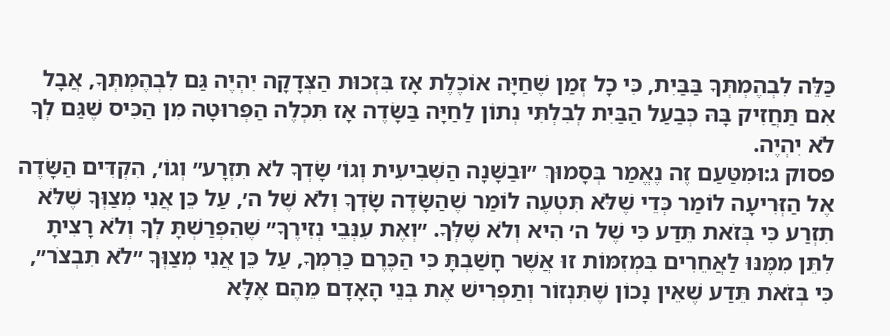כַּלֵּה לִבְהֶמְתְּךָ בַּבַּיִת, כִּי כָל זְמַן שֶׁחַיָּה אוֹכֶלֶת אָז בִּזְכוּת הַצְּדָקָה יִהְיֶה גַּם לִבְהֶמְתְּךָ, אֲבָל אִם תַּחֲזִיק בָּהּ כְּבַעַל הַבַּיִת לְבִלְתִּי נְתוֹן לַחַיָּה בַּשָּׂדֶה אָז תִּכְלֶה הַפְּרוּטָה מִן הַכִּיס שֶׁגַּם לְךָ לֹא יִהְיֶה.
פסוק ג:וּמִטַּעַם זֶה נֶאֱמַר בְּסָמוּךְ ״וּבַשָּׁנָה הַשְּׁבִיעִית וְגוֹ׳ שָׂדְךָ לֹא תִזְרָע״ וְגוֹ׳, הִקְדִּים הַשָּׂדֶה אֶל הַזְּרִיעָה לוֹמַר כְּדֵי שֶׁלֹּא תִּטְעֶה לוֹמַר שֶׁהַשָּׂדֶה שָׂדְךָ וְלֹא שֶׁל ה׳, עַל כֵּן אֲנִי מְצַוְּךָ שֶׁלֹּא תִזְרַע כִּי בְּזֹאת תֵּדַע כִּי שֶׁל ה׳ הִיא וְלֹא שֶׁלְּךָ. ״וְאֶת עִנְּבֵי נְזִירֶךָ״ שֶׁהִפְרַשְׁתָּ לְךָ וְלֹא רָצִיתָ לִתֵּן מִמֶּנּוּ לַאֲחֵרִים בִּמְזִמּוֹת זוּ אֲשֶׁר חָשַׁבְתָּ כִּי הַכֶּרֶם כַּרְמְךָ, עַל כֵּן אֲנִי מְצַוְּךָ ״לֹא תִבְצֹר״, כִּי בְּזֹאת תֵּדַע שֶׁאֵין נָכוֹן שֶׁתִּנְזוֹר וְתַפְרִישׁ אֶת בְּנֵי הָאָדָם מֵהֶם אֶלָּא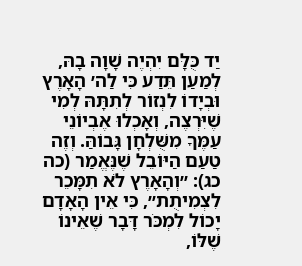יַד כֻּלָּם יִהְיֶה שָׁוָה בָהּ, לְמַעַן תֵּדַע כִּי לַה׳ הָאָרֶץ וּבְיָדוֹ לִנְזוֹר לְתִתָּהּ לְמִי שֶׁיִּרְצֶה, וְאָכְלוּ אֶבְיוֹנֵי עַמֶּךָ מִשֻּׁלְחָן גָּבוֹהַּ. וְזֶה טַעַם הַיּוֹבֵל שֶׁנֶּאֱמַר (כה כג): ״וְהָאָרֶץ לֹא תִמָּכֵר לִצְמִיתֻת״, כִּי אֵין הָאָדָם יָכוֹל לִמְכֹּר דָּבָר שֶׁאֵינוֹ שֶׁלּוֹ,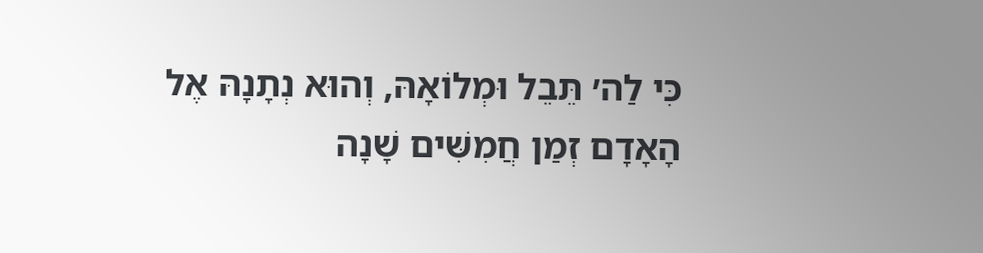כִּי לַה׳ תֵּבֵל וּמְלוֹאָהּ, וְהוּא נְתָנָהּ אֶל הָאָדָם זְמַן חֲמִשִּׁים שָׁנָה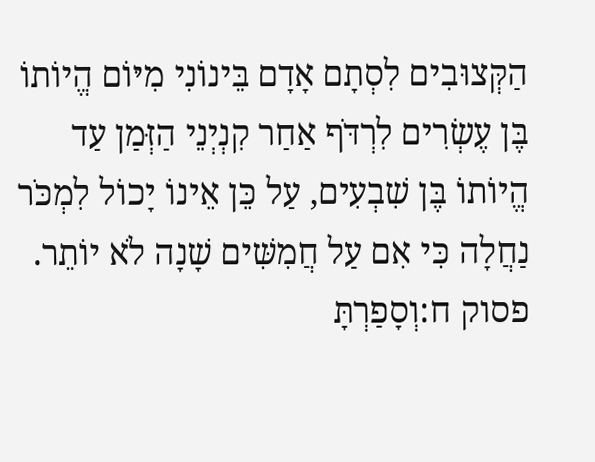הַקְּצוּבִים לִסְתָם אָדָם בֵּינוֹנִי מִיּוֹם הֱיוֹתוֹ בֶּן עֶשְׂרִים לִרְדֹּף אַחַר קִנְיְנֵי הַזְּמַן עַד הֱיוֹתוֹ בֶּן שִׁבְעִים, עַל כֵּן אֵינוֹ יָכוֹל לִמְכֹּר נַחֲלָה כִּי אִם עַל חֲמִשִּׁים שָׁנָה לֹא יוֹתֵר.
פסוק ח:וְסָפַרְתָּ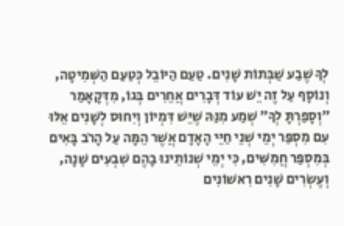לְךָ שֶׁבַע שַׁבְּתוֹת שָׁנִים. טַעַם הַיּוֹבֵל כְּטַעַם הַשְּׁמִיטָה, וְנוֹסָף עַל זֶה יֵשׁ עוֹד דְּבָרִים אֲחֵרִים בְּגוֹ, מִדְּקָאָמַר ״וְסָפַרְתָּ לְךָ״ שְׁמַע מִנַּהּ שֶׁיֵּשׁ דִּמְיוֹן וְיִחוּס לְשָׁנִים אֵלּוּ עִם מִסְפַּר יְמֵי שְׁנֵי חַיֵּי הָאָדָם אֲשֶׁר הֵמָּה עַל הָרֹב בָּאִים בְּמִסְפַּר חֲמִשִּׁים, כִּי יְמֵי שְׁנוֹתֵינוּ בָהֶם שִׁבְעִים שָׁנָה, וְעֶשְׂרִים שָׁנִים רִאשׁוֹנִים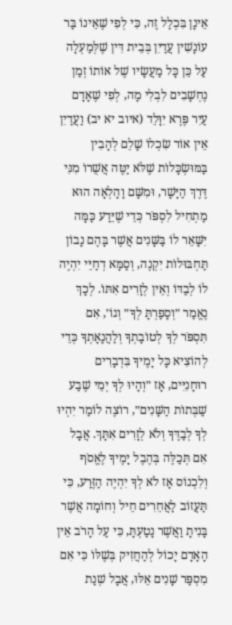אֵינָן בִּכְלַל זֶה, כִּי לְפִי שֶׁאֵינוֹ בַּר עוֹנָשִׁין עֲדַיִן בְּבֵית דִּין שֶׁלְּמַעְלָה עַל כֵּן כָּל מַעֲשָׂיו שֶׁל אוֹתוֹ זְמַן נֶחְשָׁבִים לִבְלִי מָה, לְפִי שֶׁאָדָם עַיִר פֶּרֶא יִוָּלֵד (איוב יא יב) וַעֲדַיִן אֵין אוֹר שִׂכְלוֹ שָׁלֵם לְהָבִין בַּמּוּשְׂכָּלוֹת שֶׁלֹּא יַטֶּה אֲשֻׁרוֹ מִנִּי דֶּרֶךְ הַיָּשָׁר, וּמִשָּׁם וָהָלְאָה הוּא מַתְחִיל לִסְפֹּר כְּדֵי שֶׁיֵּדַע כַּמָּה יִשָּׁאֵר לוֹ בַּשָּׁנִים אֲשֶׁר בָּהֶם נָבוֹן תַּחְבּוּלוֹת יִקְנֶה, וְסַמָּא דְחַיֵּי יִהְיֶה לוֹ לְבַדּוֹ וְאֵין לְזָרִים אִתּוֹ. לְכָךְ נֶאֱמַר ״וְסָפַרְתָּ לְךָ״ וְגוֹ׳, אִם תִּסְפֹּר לְךָ לְטוֹבָתְךָ וְלַהֲנָאָתְךָ כְּדֵי לְהוֹצִיא כָּל יָמֶיךָ בִּדְבָרִים רוּחָנִיִּים, אָז ״וְהָיוּ לְךָ יְמֵי שֶׁבַע שַׁבְּתוֹת הַשָּׁנִים״, רוֹצֶה לוֹמַר יִהְיוּ לְךָ לְבַדֶּךָ וְלֹא לְזָרִים אִתָּךְ. אֲבָל אִם תְּכַלֶּה בְּהֶבֶל יָמֶיךָ לֶאֱסֹף וְלִכְנוֹס אָז לֹא לְךָ יִהְיֶה הַזֶּרַע, כִּי תַּעֲזוֹב לַאֲחֵרִים חֵיל וְחוֹמָה אֲשֶׁר בָּנִיתָ וַאֲשֶׁר נָטַעְתָּ, כִּי עַל הָרֹב אֵין הָאָדָם יָכוֹל לְהַחֲזִיק בְּשֶׁלּוֹ כִּי אִם מִסְפַּר שָׁנִים אֵלּוּ, אֲבָל שְׁנַת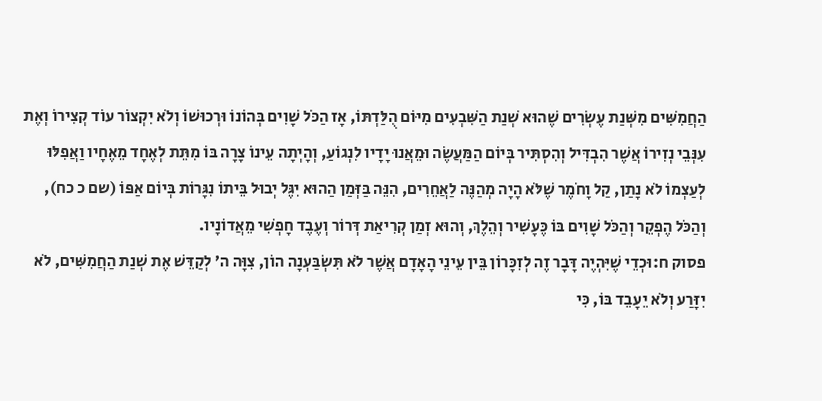הַחֲמִשִּׁים מִשְּׁנַת עֶשְׂרִים שֶׁהוּא שְׁנַת הַשִּׁבְעִים מִיּוֹם הֻלַּדְתּוֹ, אָז הַכֹּל שָׁוִים בְּהוֹנוֹ וּרְכוּשׁוֹ וְלֹא יִקְצוֹר עוֹד קְצִירוֹ וְאֶת עִנְּבֵי נְזִירוֹ אֲשֶׁר הִבְדִּיל וְהִסְתִּיר בְּיוֹם הַמַּעֲשֶׂה וּמֵאֲנוּ יָדָיו לִנְגוֹעַ, וְהָיְתָה עֵינוֹ צָרָה בּוֹ מִתֵּת לְאֶחָד מֵאֶחָיו וַאֲפִלּוּ לְעַצְמוֹ לֹא נָתַן, קַל וָחֹמֶר שֶׁלֹּא הָיָה מְהַנֶּה לַאֲחֵרִים, הִנֵּה בַּזְּמַן הַהוּא יִגֶּל יְבוּל בֵּיתוֹ נִגָּרוֹת בְּיוֹם אַפּוֹ (שם כ כח), וְהַכֹּל הֶפְקֵר וְהַכֹּל שָׁוִים בּוֹ כֶּעָשִׁיר וְהֵלֶךְ, וְהוּא זְמַן קְרִיאַת דְּרוֹר וְעֶבֶד חָפְשִׁי מֵאֲדוֹנָיו.
פסוק ח:וּכְדֵי שֶׁיִּהְיֶה דָּבָר זֶה לְזִכָּרוֹן בֵּין עֵינֵי הָאָדָם אֲשֶׁר לֹא תִּשְׂבַּעְנָה הוֹן, צִוָּה ה׳ לְקַדֵּשׁ אֶת שְׁנַת הַחֲמִשִּׁים, לֹא יִזָּרַע וְלֹא יֵעָבֵד בּוֹ, כִּי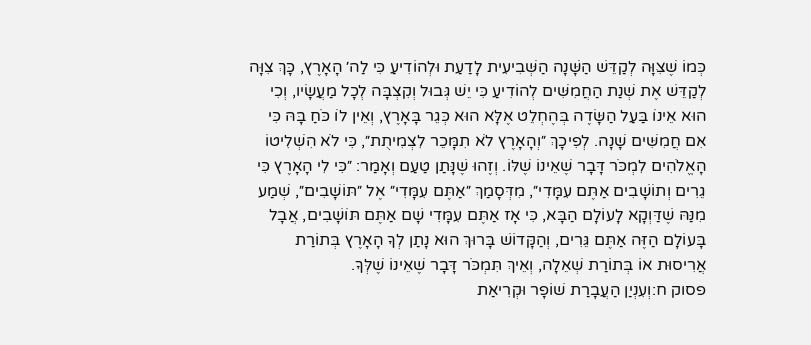כְּמוֹ שֶׁצִּוָּה לְקַדֵּשׁ הַשָּׁנָה הַשְּׁבִיעִית לָדַעַת וּלְהוֹדִיעַ כִּי לַה׳ הָאָרֶץ, כָּךְ צִוָּה לְקַדֵּשׁ אֶת שְׁנַת הַחֲמִשִּׁים לְהוֹדִיעַ כִּי יֵשׁ גְּבוּל וְקִצְבָּה לְכָל מַעֲשָׂיו, וְכִי הוּא אֵינוֹ בַּעַל הַשָּׂדֶה בְּהֶחְלֵט אֶלָּא הוּא כְּגֵר בָּאָרֶץ, וְאֵין לוֹ כֹּחַ בָּהּ כִּי אִם חֲמִשִּׁים שָׁנָה. לְפִיכָךְ ״וְהָאָרֶץ לֹא תִמָּכֵר לִצְמִיתֻת״, כִּי לֹא הִשְׁלִיטוֹ הָאֱלֹהִים לִמְכֹּר דָּבָר שֶׁאֵינוֹ שֶׁלּוֹ. וְזֶהוּ שֶׁנָּתַן טַעַם וְאָמַר: ״כִּי לִי הָאָרֶץ כִּי גֵרִים וְתוֹשָׁבִים אַתֶּם עִמָּדִי״, מִדְּסָמַךְ ״אַתֶּם עִמָּדִי״ אֶל ״תּוֹשָׁבִים״, שְׁמַע מִנַּהּ שֶׁדַּוְקָא לָעוֹלָם הַבָּא, כִּי אָז אַתֶּם עִמָּדִי שָׁם אַתֶּם תּוֹשָׁבִים, אֲבָל בָּעוֹלָם הַזֶּה אַתֶּם גֵּרִים, וְהַקָּדוֹשׁ בָּרוּךְ הוּא נָתַן לְךָ הָאָרֶץ בְּתוֹרַת אֲרִיסוּת אוֹ בְּתוֹרַת שְׁאֵלָה, וְאֵיךְ תִּמְכֹּר דָּבָר שֶׁאֵינוֹ שֶׁלְּךָ.
פסוק ח:וְעִנְיַן הַעֲבָרַת שׁוֹפָר וּקְרִיאַת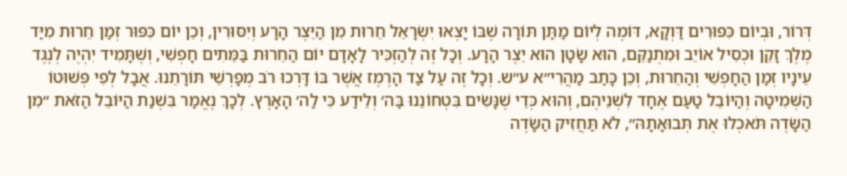דְּרוֹר, וּבְיוֹם כִּפּוּרִים דַּוְקָא, דּוֹמֶה לְיוֹם מַתַּן תּוֹרָה שֶׁבּוֹ יָצְאוּ יִשְׂרָאֵל חֵרוּת מִן הַיֵּצֶר הָרָע וְיִסּוּרִין, וְכֵן יוֹם כִּפּוּר זְמַן חֵרוּת מִיַּד מֶלֶךְ זָקֵן וּכְסִיל אוֹיֵב וּמִתְנַקֵּם, הוּא שָׂטָן הוּא יֵצֶר הָרָע. וְכָל זֶה לְהַזְכִּיר לָאָדָם יוֹם הַחֵרוּת בַּמֵּתִים חָפְשִׁי, וְשֶׁתָּמִיד יִהְיֶה לְנֶגֶד עֵינָיו זְמַן הַחָפְשִׁי וְהַחֵרוּת, וְכֵן כָּתַב מַהֲרִי״א ע״ש. וְכָל זֶה עַל צַד הָרֶמֶז אֲשֶׁר בּוֹ דָּרְכוּ רֹב מְפָרְשֵׁי תּוֹרָתֵנוּ. אֲבָל לְפִי פְּשׁוּטוֹ הַשְּׁמִיטָה וְהַיּוֹבֵל טַעַם אֶחָד לִשְׁנֵיהֶם, וְהוּא כְּדֵי שֶׁנָּשִׂים בִּטְחוֹנֵנוּ בַּה׳ וְלֵידַע כִּי לַה׳ הָאָרֶץ. לְכָךְ נֶאֱמַר בִּשְׁנַת הַיּוֹבֵל הַזֹּאת ״מִן הַשָּׂדֶה תֹּאכְלוּ אֶת תְּבוּאָתָהּ״, לֹא תַּחֲזִיק הַשָּׂדֶה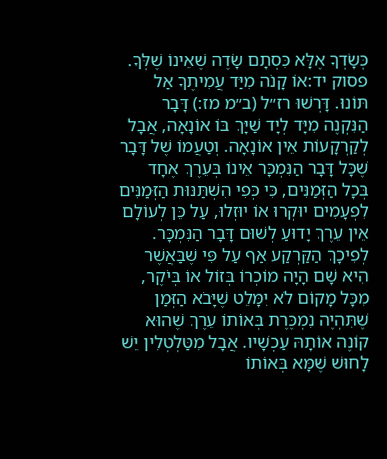כְּשָׂדְךָ אֶלָּא כִּסְתָם שָׂדֶה שֶׁאֵינוֹ שֶׁלְּךָ.
פסוק יד:אוֹ קָנֹה מִיַּד עֲמִיתֶךָ אַל תּוֹנוּ. דָּרְשׁוּ רז״ל (ב״מ מז:) דָּבָר הַנִּקְנֶה מִיָּד לְיָד שַׁיָּךְ בּוֹ אוֹנָאָה, אֲבָל לְקַרְקָעוֹת אֵין אוֹנָאָה. וְטַעֲמוֹ שֶׁל דָּבָר שֶׁכָּל דָּבָר הַנִּמְכָּר אֵינוֹ בְּעֵרֶךְ אֶחָד בְּכָל הַזְּמַנִּים, כִּי כְּפִי הִשְׁתַּנּוּת הַזְּמַנִּים לִפְעָמִים יוּקְרוּ אוֹ יוּזְלוּ, עַל כֵּן לְעוֹלָם אֵין עֵרֶךְ יָדוּעַ לְשׁוּם דָּבָר הַנִּמְכָּר. לְפִיכָךְ הַקַּרְקַע אַף עַל פִּי שֶׁבַּאֲשֶׁר הִיא שָׁם הָיָה מוֹכְרוֹ בְּזוֹל אוֹ בְּיֹקֶר, מִכָּל מָקוֹם לֹא יִמָּלֵט שֶׁיָּבֹא הַזְּמַן שֶׁתִּהְיֶה נִמְכֶּרֶת בְּאוֹתוֹ עֵרֶךְ שֶׁהוּא קוֹנֶה אוֹתָהּ עַכְשָׁיו. אֲבָל מִטַּלְטְלִין יֵשׁ לָחוּשׁ שֶׁמָּא בְּאוֹתוֹ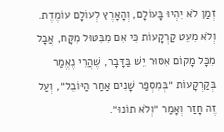זְמַן לֹא יִהְיוּ בָּעוֹלָם, וְהָאָרֶץ לְעוֹלָם עוֹמֶדֶת. וְלֹא מִעֵט קַרְקָעוֹת כִּי אִם מִבִּטּוּל מִקָּח, אֲבָל מִכָּל מָקוֹם אִסּוּר יֵשׁ בַּדָּבָר, שֶׁהֲרֵי נֶאֱמַר בְּקַרְקָעוֹת ״בְּמִסְפַּר שָׁנִים אַחַר הַיּוֹבֵל״, וְעַל זֶה חָזַר וְאָמַר ״וְלֹא תוֹנוּ״.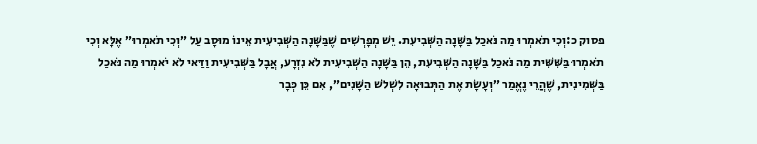פסוק כ:וְכִי תֹאמְרוּ מַה נֹּאכַל בַּשָּׁנָה הַשְּׁבִיעִת. יֵשׁ מְפָרְשִׁים שֶׁבַּשָּׁנָה הַשְּׁבִיעִית אֵינוֹ מוּסָב עַל ״וְכִי תֹאמְרוּ״ אֶלָּא וְכִי תֹאמְרוּ בַּשִּׁשִּׁית מַה נֹּאכַל בַּשָּׁנָה הַשְּׁבִיעִת, הֵן בַּשָּׁנָה הַשְּׁבִיעִית לֹא נִזְרָע, אֲבָל בַּשְּׁבִיעִית וַדַּאי לֹא יֹאמְרוּ מַה נֹּאכַל בַּשְּׁמִינִית, שֶׁהֲרֵי נֶאֱמַר ״וְעָשָׂת אֶת הַתְּבוּאָה לִשְׁלֹשׁ הַשָּׁנִים״, אִם כֵּן כְּבָר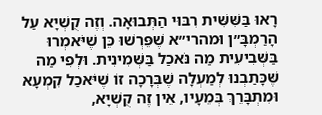רָאוּ בַּשִּׁשִּׁית רִבּוּי הַתְּבוּאָה. וְזֶה קֻשְׁיָא עַל הָרַמְבָּ״ן וּמהרי״א שֶׁפֵּרְשׁוּ כֵּן שֶׁיֹּאמְרוּ בַּשְּׁבִיעִית מַה נֹּאכַל בַּשְּׁמִינִית. וּלְפִי מַה שֶּׁכָּתַבְנוּ לְמַעְלָה שֶׁבְּרָכָה זוֹ שֶׁיֹּאכַל קִמְעָא וּמִתְבָּרֵךְ בְּמֵעָיו, אֵין זֶה קֻשְׁיָא,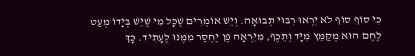כִּי סוֹף סוֹף לֹא יִרְאוּ רִבּוּי תְּבוּאָה. וְיֵשׁ אוֹמְרִים שֶׁכָּל מִי שֶׁיֵּשׁ בְּיָדוֹ מְעַט לֶחֶם הוּא מְקַמֵּץ מִיָּד וְתֵכֶף, מִיִּרְאָה פֶּן יֶחְסַר מִמֶּנּוּ לֶעָתִיד. כָּךְ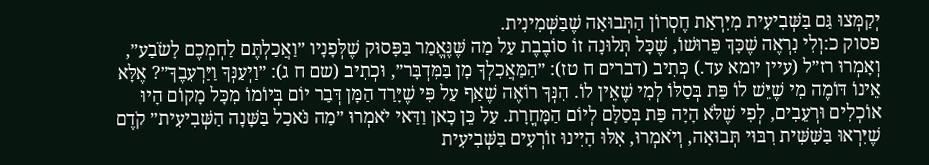יְקַמְּצוּ גַּם בַּשְּׁבִיעִית מִיִּרְאַת חֶסְרוֹן הַתְּבוּאָה שֶׁבַּשְּׁמִינִית.
פסוק כ:וְלִי נִרְאֶה שֶׁכָּךְ פֵּרוּשׁוֹ, שֶׁכָּל תְּלוּנָה זוֹ סוֹבֶבֶת עַל מַה שֶּׁנֶּאֱמַר בַּפָּסוּק שֶׁלְּפָנָיו ״וַאֲכַלְתֶּם לַחְמְכֶם לָשֹׂבַע״, וְאָמְרוּ רז״ל (עיין יומא עד.) כְּתִיב (דברים ח טז): ״הַמַּאֲכִלְךָ מָן בַּמִּדְבָּר״, וּכְתִיב (שם ח ג): ״וַיְעַנְּךָ וַיַּרְעִבֶךָ״? אֶלָּא אֵינוֹ דּוֹמֶה מִי שֶׁיֵּשׁ לוֹ פַּת בְּסַלּוֹ לְמִי שֶׁאֵין לוֹ. הִנְּךָ רוֹאֶה שֶׁאַף עַל פִּי שֶׁיָּרַד הַמָּן דְּבַר יוֹם בְּיוֹמוֹ מִכָּל מָקוֹם הָיוּ אוֹכְלִים וּרְעֵבִים, לְפִי שֶׁלֹּא הָיָה פַּת בְּסַלָּם לְיוֹם הַמָּחֳרָת. עַל כֵּן כָּאן וַדַּאי יֹאמְרוּ ״מַה נֹּאכַל בַּשָּׁנָה הַשְּׁבִיעִית״ קֹדֶם שֶׁיִּרְאוּ בַּשִּׁשִּׁית רִבּוּי תְּבוּאָה, וְיֹאמְרוּ, אִלּוּ הָיִינוּ זוֹרְעִים בַּשְּׁבִיעִית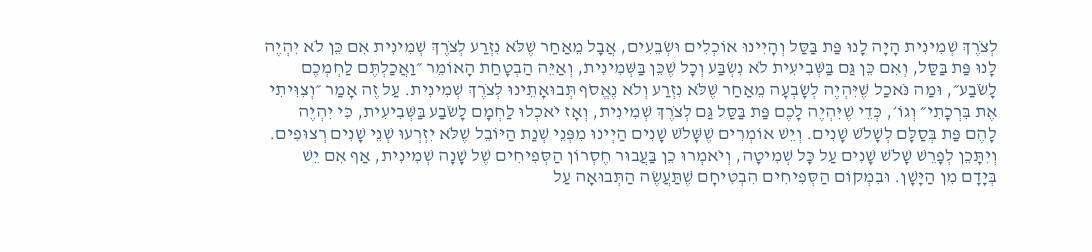לְצֹרֶךְ שְׁמִינִית הָיָה לָנוּ פַּת בַּסַּל וְהָיִינוּ אוֹכְלִים וּשְׂבֵעִים, אֲבָל מֵאַחַר שֶׁלֹּא נִזְרַע לְצֹרֶךְ שְׁמִינִית אִם כֵּן לֹא יִהְיֶה לָנוּ פַּת בַּסַּל, וְאִם כֵּן גַּם בַּשְּׁבִיעִית לֹא נִשְׂבַּע וְכָל שֶׁכֵּן בַּשְּׁמִינִית, וְאַיֵּה הַבְטָחַת הָאוֹמֵר ״וַאֲכַלְתֶּם לַחְמְכֶם לָשֹׂבַע״, וּמַה נֹּאכַל שֶׁיִּהְיֶה לְשָׂבְעָה מֵאַחַר שֶׁלֹּא נִזְרַע וְלֹא נֶאֱסֹף תְּבוּאָתֵינוּ לְצֹרֶךְ שְׁמִינִית. עַל זֶה אָמַר ״וְצִוִּיתִי אֶת בִּרְכָתִי״ וְגוֹ׳, כְּדֵי שֶׁיִּהְיֶה לָכֶם פַּת בַּסַּל גַּם לְצֹרֶךְ שְׁמִינִית, וְאָז יֹאכְלוּ לַחְמָם לָשֹׂבַע בַּשְּׁבִיעִית, כִּי יִהְיֶה לָהֶם פַּת בְּסַלָּם לְשָׁלֹשׁ שָׁנִים. וְיֵשׁ אוֹמְרִים שֶׁשָּׁלֹשׁ שָׁנִים הַיְינוּ מִפְּנֵי שְׁנַת הַיּוֹבֵל שֶׁלֹּא יִזְרְעוּ שְׁנֵי שָׁנִים רְצוּפִים. וְיִתָּכֵן לְפָרֵשׁ שָׁלֹשׁ שָׁנִים עַל כָּל שְׁמִיטָה, וְיֹאמְרוּ כֵן בַּעֲבוּר חֶסְרוֹן הַסְּפִיחִים שֶׁל שָׁנָה שְׁמִינִית, אַף אִם יֵשׁ בְּיָדָם מִן הַיָּשָׁן. וּבִמְקוֹם הַסְּפִיחִים הִבְטִיחָם שֶׁתַּעֲשֶׂה הַתְּבוּאָה עַל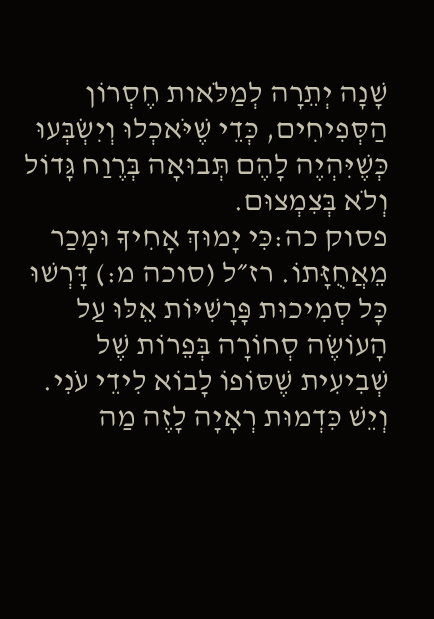שָׁנָה יְתֵרָה לְמַלֹּאות חֶסְרוֹן הַסְּפִיחִים, כְּדֵי שֶׁיֹּאכְלוּ וְיִשְׂבְּעוּ כְּשֶׁיִּהְיֶה לָהֶם תְּבוּאָה בְּרֶוַח גָּדוֹל וְלֹא בְּצִמְצוּם.
פסוק כה:כִּי יָמוּךְ אָחִיךָ וּמָכַר מֵאֲחֻזָּתוֹ. רז״ל (סוכה מ:) דָּרְשׁוּ כָּל סְמִיכוּת פָּרָשִׁיּוֹת אֵלּוּ עַל הָעוֹשֶׂה סְחוֹרָה בְּפֵרוֹת שֶׁל שְׁבִיעִית שֶׁסּוֹפוֹ לָבוֹא לִידֵי עֹנִי. וְיֵשׁ כִּדְמוּת רְאָיָה לָזֶה מַה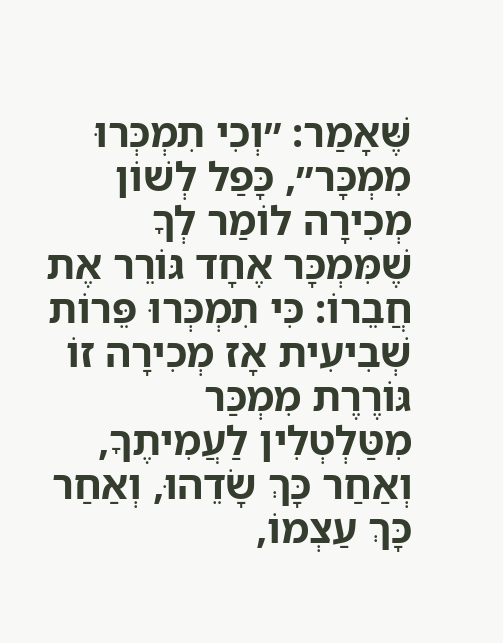שֶּׁאָמַר: ״וְכִי תִמְכְּרוּ מִמְכָּר״, כָּפַל לְשׁוֹן מְכִירָה לוֹמַר לְךָ שֶׁמִּמְכָּר אֶחָד גּוֹרֵר אֶת חֲבֵרוֹ: כִּי תִמְכְּרוּ פֵּרוֹת שְׁבִיעִית אָז מְכִירָה זוֹ גּוֹרֶרֶת מִמְכַּר מִטַּלְטְלִין לַעֲמִיתֶךָ, וְאַחַר כָּךְ שָׂדֵהוּ, וְאַחַר כָּךְ עַצְמוֹ,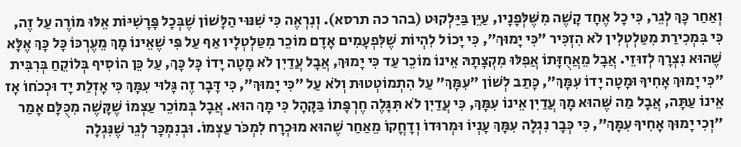וְאַחַר כָּךְ לְגֵר, כִּי כָל אֶחָד קָשֶׁה מִשֶּׁלְּפָנָיו, עַיֵּן בַּיַּלְקוּט (בהר כה תרסא). וְנִרְאֶה כִּי שִׁנּוּי הַלָּשׁוֹן שֶׁבְּכָל פָּרָשִׁיּוֹת אֵלּוּ מוֹרֶה עַל זֶה, כִּי בִּמְכִירַת מִטַּלְטְלִין לֹא הִזְכִּיר ״כִּי יָמוּךְ״, כִּי יָכוֹל לִהְיוֹת שֶׁלִּפְעָמִים אָדָם מוֹכֵר מִטַּלְטְלָיו אַף עַל פִּי שֶׁאֵינוֹ מָךְ מֵעֶרְכּוֹ כָּל כָּךְ אֶלָּא שֶׁהוּא נִצְרָךְ לְזוּזֵי. אֲבָל מֵאֲחֻזָּתוֹ אֲפִלּוּ מִקְצָתָהּ אֵינוֹ מוֹכֵר עַד כִּי יָמוּךְ, אֲבָל עֲדַיִן לֹא מָטָה יָדוֹ כָּל כָּךְ, עַל כֵּן הוֹסִיף בְּלוֹקֵחַ בְּרִבִּית ״כִּי יָמוּךְ אָחִיךָ וּמָטָה יָדוֹ עִמָּךְ״, כָּתַב לְשׁוֹן ״עִמָּךְ״ עַל הִתְמוֹטְטוּת וְלֹא עַל ״כִּי יָמוּךְ״, כִּי דָּבָר זֶה גָּלוּי עִמָּךְ כִּי אָזְלַת יָד וּכְכֹחוֹ אָז אֵינוֹ עַתָּה, אֲבָל מַה שֶּׁהוּא מָךְ עֲדַיִן אֵינוֹ עִמָּךְ, כִּי עֲדַיִן לֹא תִּגָּלֶה חֶרְפָּתוֹ בַּקָּהָל כִּי מָךְ הוּא. אֲבָל בְּמוֹכֵר עַצְמוֹ שֶׁקָּשֶׁה מִכֻּלָּם אָמַר ״וְכִי יָמוּךְ אָחִיךָ עִמָּךְ״, כִּי כְּבָר נִגְלָה עִמָּךְ עָנְיוֹ וּמְרוּדוֹ וְדָחֳקוֹ מֵאַחַר שֶׁהוּא מוּכְרָח לִמְכֹּר עַצְמוֹ. וּבְנִמְכָּר לְגֵר שֶׁנִּגְלָה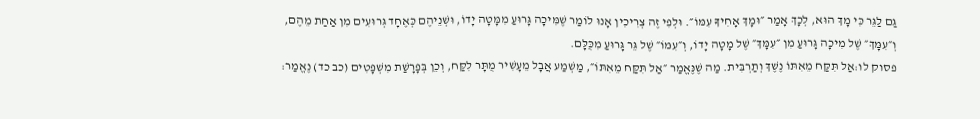גַּם לַגֵּר כִּי מָךְ הוּא, לְכָךְ אָמַר ״וּמָךְ אָחִיךָ עִמּוֹ״. וּלְפִי זֶה צְרִיכִין אָנוּ לוֹמַר שֶׁמִּיכָה גָּרוּעַ מִמָּטָה יָדוֹ, וּשְׁנֵיהֶם כְּאֶחָד גְּרוּעִים מִן אַחַת מֵהֶם, וְ״עִמָּךְ״ שֶׁל מִיכָה גָּרוּעַ מִן ״עִמָּךְ״ שֶׁל מָטָה יָדוֹ, וְ״עִמּוֹ״ שֶׁל גֵּר גָּרוּעַ מִכֻּלָּם.
פסוק לו:אַל תִּקַּח מֵאִתּוֹ נֶשֶׁךְ וְתַרְבִּית. מַה שֶׁנֶּאֱמַר ״אַל תִּקַּח מֵאִתּוֹ״, מַשְׁמַע אֲבָל מֵעָשִׁיר מֻתָּר לִקַּח, וְכֵן בְּפָרָשַׁת מִשְׁפָּטִים (כב כד) נֶאֱמַר: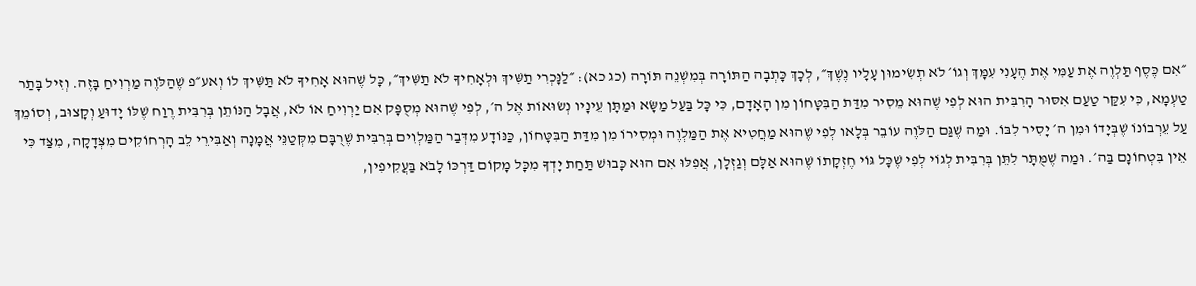״אִם כֶּסֶף תַּלְוֶה אֶת עַמִּי אֶת הֶעָנִי עִמָּךְ וְגוֹ׳ לֹא תְשִׂימוּן עָלָיו נֶשֶׁךְ״, לְכָךְ כָּתְבָה הַתּוֹרָה בְּמִשְׁנֵה תּוֹרָה (כג כא): ״לַנָּכְרִי תַשִּׁיךְ וּלְאָחִיךָ לֹא תַשִּׁיךְ״, כָּל שֶׁהוּא אָחִיךָ לֹא תַּשִּׁיךְ לוֹ וְאע״פ שֶׁהַלֹּוֶה מַרְוִיחַ בָּזֶה. וְזִיל בָּתַר טַעְמָא, כִּי עִקַּר טַעַם אִסּוּר הָרִבִּית הוּא לְפִי שֶׁהוּא מֵסִיר מִדַּת הַבִּטָּחוֹן מִן הָאָדָם, כִּי כָּל בַּעַל מַשָּׂא וּמַתָּן עֵינָיו נְשׂוּאוֹת אֶל ה׳, לְפִי שֶׁהוּא מְסֻפָּק אִם יַרְוִיחַ אוֹ לֹא, אֲבָל הַנּוֹתֵן בְּרִבִּית רֶוַח שֶׁלּוֹ יָדוּעַ וְקָצוּב, וְסוֹמֵךְ עַל עֵרְבוֹנוֹ שֶׁבְּיָדוֹ וּמִן ה׳ יָסִיר לִבּוֹ. וּמַה שֶׁגַּם הַלֹּוֶה עוֹבֵר בְּלָאו לְפִי שֶׁהוּא מַחֲטִיא אֶת הַמַּלְוֶה וּמְסִירוֹ מִן מִדַּת הַבִּטָּחוֹן, כַּנּוֹדָע מִדְּבַר הַמַּלְוִים בְּרִבִּית שֶׁרֻבָּם מִקְּטַנֵּי אֲמָנָה וְאַבִּירֵי לֵב הָרְחוֹקִים מִצְּדָקָה, מִצַּד כִּי אֵין בִּטְחוֹנָם בַּה׳. וּמַה שֶׁמֻּתָּר לִתֵּן בְּרִבִּית לְגוֹי לְפִי שֶׁכָּל גּוֹי חֶזְקָתוֹ שֶׁהוּא אַלָּם וְגַזְלָן, אֲפִלּוּ אִם הוּא כָּבוּשׁ תַּחַת יָדְךָ מִכָּל מָקוֹם דַּרְכּוֹ לָבֹא בַּעֲקִיפִין,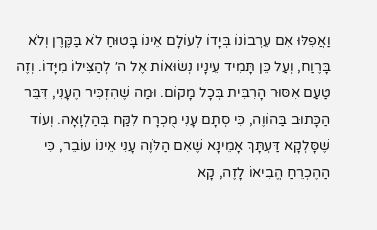וַאֲפִלּוּ אִם עֵרְבוֹנוֹ בְּיָדוֹ לְעוֹלָם אֵינוֹ בָּטוּחַ לֹא בַּקֶּרֶן וְלֹא בָּרֶוַח, וְעַל כֵּן תָּמִיד עֵינָיו נְשׂוּאוֹת אֶל ה׳ לְהַצִּילוֹ מִיָּדוֹ. וְזֶה טַעַם אִסּוּר הָרִבִּית בְּכָל מָקוֹם. וּמַה שֶׁהִזְכִּיר הֶעָנִי, דִּבֵּר הַכָּתוּב בַּהוֹוֶה, כִּי סְתָם עָנִי מֻכְרָח לִקַּח בְּהַלְוָאָה. וְעוֹד שֶׁסָּלְקָא דַּעְתָּךְ אָמֵינָא שֶׁאִם הַלֹּוֶה עָנִי אֵינוֹ עוֹבֵר, כִּי הַהֶכְרֵחַ הֱבִיאוֹ לָזֶה, קָא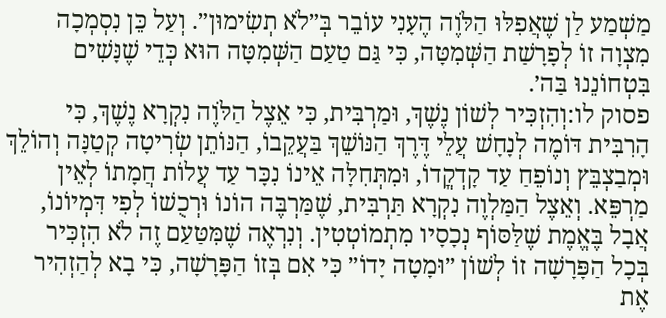מַשְׁמַע לַן שֶׁאֲפִלּוּ הַלֹּוֶה הֶעָנִי עוֹבֵר בְּ״לֹא תְשִׂימוּן״. וְעַל כֵּן נִסְמְכָה מִצְוָה זוֹ לְפָרָשַׁת הַשְּׁמִטָּה, כִּי גַּם טַעַם הַשְּׁמִטָּה הוּא כְּדֵי שֶׁנָּשִׁים בִּטְחוֹנֵנוּ בַּה׳.
פסוק לו:וְהִזְכִּיר לְשׁוֹן נֶשֶׁךְ, וּמַרְבִּית, כִּי אֵצֶל הַלֹּוֶה נִקְרָא נֶשֶׁךְ, כִּי הָרִבִּית דּוֹמֶה לְנָחָשׁ עֲלֵי דֶּרֶךְ הַנּוֹשֵׁךְ בַּעֲקֵבוֹ, הַנּוֹתֵן שְׂרִיטָה קְטַנָּה וְהוֹלֵךְ וּמְבַצְבֵּץ וְנוֹפֵחַ עַד קָדְקֳדוֹ, וּמִתְּחִלָּה אֵינוֹ נִכָּר עַד עֲלוֹת חֲמָתוֹ לְאֵין מַרְפֵּא. וְאֵצֶל הַמַּלְוֶה נִקְרָא תַּרְבִּית, שֶׁמַּרְבֶּה הוֹנוֹ וּרְכֻשׁוֹ לְפִי דִּמְיוֹנוֹ, אֲבָל בֶּאֱמֶת שֶׁלַּסּוֹף נְכָסָיו מִתְמוֹטְטִין. וְנִרְאֶה שֶׁמִּטַּעַם זֶה לֹא הִזְכִּיר בְּכָל הַפָּרָשָׁה זוֹ לְשׁוֹן ״וּמָטָה יָדוֹ״ כִּי אִם בְּזוֹ הַפָּרָשָׁה, כִּי בָא לְהַזְהִיר אֶת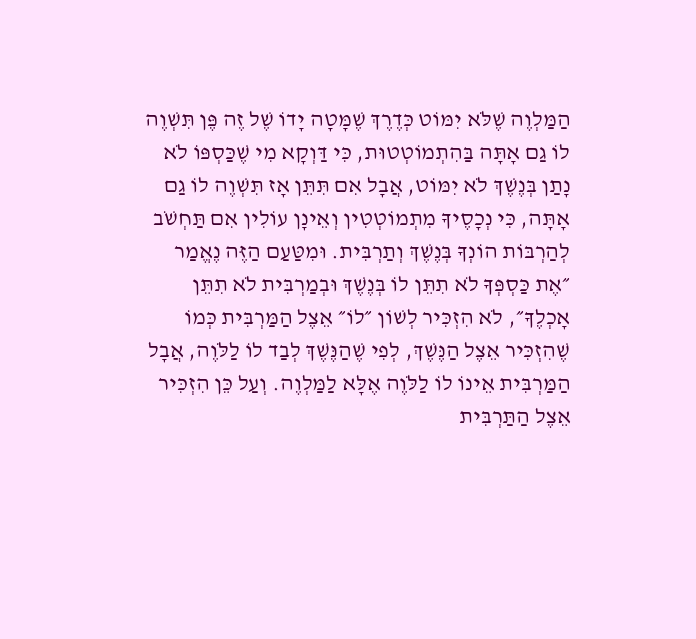הַמַּלְוֶה שֶׁלֹּא יִמּוֹט כְּדֶרֶךְ שֶׁמָּטָה יָדוֹ שֶׁל זֶה פֶּן תִּשְׁוֶה לוֹ גַם אָתָּה בַּהִתְמוֹטְטוּת, כִּי דַּוְקָא מִי שֶׁכַּסְפּוֹ לֹא נָתַן בְּנֶשֶׁךְ לֹא יִמּוֹט, אֲבָל אִם תִּתֵּן אָז תִּשְׁוֶה לוֹ גַם אָתָּה, כִּי נְכָסֶיךָ מִתְמוֹטְטִין וְאֵינָן עוֹלִין אִם תַּחְשֹׁב לְהַרְבּוֹת הוֹנְךָ בְּנֶשֶׁךְ וְתַרְבִּית. וּמִטַּעַם הַזֶּה נֶאֱמַר ״אֶת כַּסְפְּךָ לֹא תִתֵּן לוֹ בְּנֶשֶׁךְ וּבְמַרְבִּית לֹא תִתֵּן אָכְלֶךָ״, לֹא הִזְכִּיר לְשׁוֹן ״לוֹ״ אֵצֶל הַמַּרְבִּית כְּמוֹ שֶׁהִזְכִּיר אֵצֶל הַנֶּשֶׁךְ, לְפִי שֶׁהַנֶּשֶׁךְ לְבַד לוֹ לַלֹּוֶה, אֲבָל הַמַּרְבִּית אֵינוֹ לוֹ לַלֹּוֶה אֶלָּא לַמַּלְוֶה. וְעַל כֵּן הִזְכִּיר אֵצֶל הַתַּרְבִּית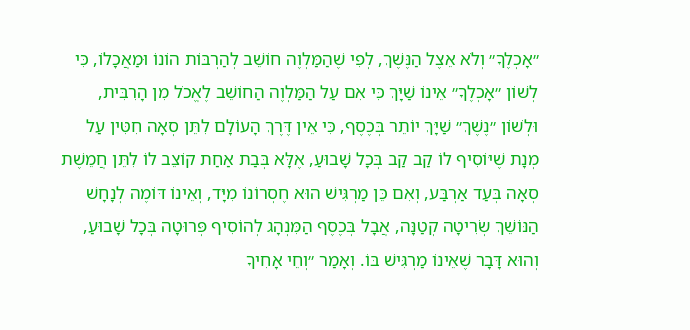״אָכְלֶךָ״ וְלֹא אֵצֶל הַנֶּשֶׁךְ, לְפִי שֶׁהַמַּלְוֶה חוֹשֵׁב לְהַרְבּוֹת הוֹנוֹ וּמַאֲכָלוֹ, כִּי לְשׁוֹן ״אָכְלֶךָ״ אֵינוֹ שַׁיָּךְ כִּי אִם עַל הַמַּלְוֶה הַחוֹשֵׁב לֶאֱכֹל מִן הָרִבִּית, וּלְשׁוֹן ״נֶשֶׁךְ״ שַׁיָּךְ יוֹתֵר בְּכֶסֶף, כִּי אֵין דֶּרֶךְ הָעוֹלָם לִתֵּן סְאָה חִטִּין עַל מְנָת שֶׁיּוֹסִיף לוֹ קַב קַב בְּכָל שָׁבוּעַ, אֶלָּא בְּבַת אַחַת קוֹצֵב לוֹ לִתֵּן חֲמֵשֶׁת סְאָה בְּעַד אַרְבַּע, וְאִם כֵּן מַרְגִּישׁ הוּא חֶסְרוֹנוֹ מִיָּד, וְאֵינוֹ דּוֹמֶה לְנָחָשׁ הַנּוֹשֵׁךְ שְׂרִיטָה קְטַנָּה, אֲבָל בְּכֶסֶף הַמִּנְהָג לְהוֹסִיף פְּרוּטָה בְּכָל שָׁבוּעַ, וְהוּא דָּבָר שֶׁאֵינוֹ מַרְגִּישׁ בּוֹ. וְאָמַר ״וְחֵי אָחִיךָ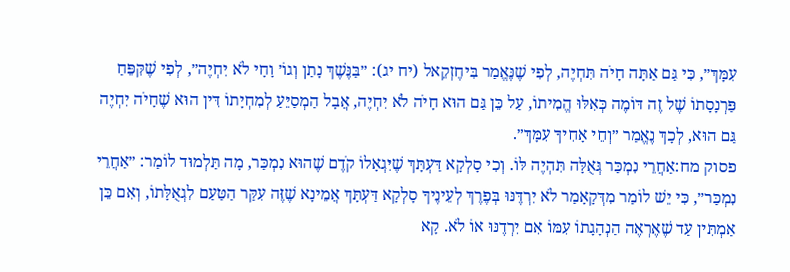עִמָּךְ״, כִּי גַּם אַתָּה חָיֹה תִּחְיֶה, לְפִי שֶׁנֶּאֱמַר בִּיחֶזְקֵאל (יח יג): ״בַּנֶּשֶׁךְ נָתַן וְגוֹ׳ וָחָי לֹא יִחְיֶה״, לְפִי שֶׁקִּפֵּחַ פַּרְנָסָתוֹ שֶׁל זֶה דּוֹמֶה כְּאִלּוּ הֱמִיתוֹ, עַל כֵּן גַּם הוּא חָיֹה לֹא יִחְיֶה, אֲבָל הַמְסַיֵּעַ לְמִחְיָתוֹ דִּין הוּא שֶׁחָיֹה יִחְיֶה גַּם הוּא, לְכָךְ נֶאֱמַר ״וְחֵי אָחִיךָ עִמָּךְ״.
פסוק מח:אַחֲרֵי נִמְכַּר גְּאֻלָּה תִּהְיֶה לּוֹ. וְכִי סָלְקָא דַּעְתָּךְ שֶׁיִּגְאָלוֹ קֹדֶם שֶׁהוּא נִמְכַּר, מָה תַּלְמוּד לוֹמַר: ״אַחֲרֵי נִמְכַּר״, כִּי יֵשׁ לוֹמַר מִדְּקָאָמַר לֹא יִרְדֶּנּוּ בְּפֶרֶךְ לְעֵינֶיךָ סָלְקָא דַּעְתָּךְ אֲמֵינָא שֶׁזֶּה עִקַּר הַטַּעַם לִגְאֻלָּתוֹ, וְאִם כֵּן אַמְתִּין עַד שֶׁאֶרְאֶה הַנְהָגָתוֹ עִמּוֹ אִם יִרְדֶנּוּ אוֹ לֹא. קָא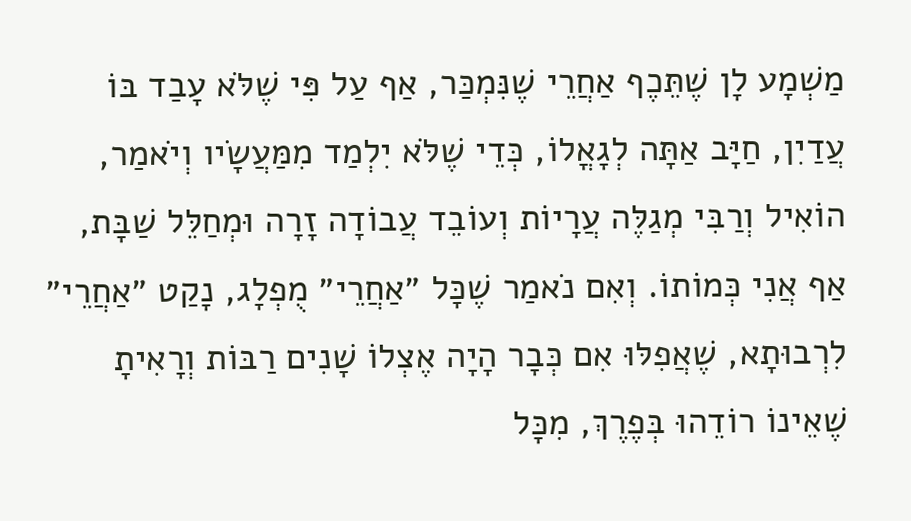מַשְׁמָע לָן שֶׁתֵּכֶף אַחֲרֵי שֶׁנִּמְכַּר, אַף עַל פִּי שֶׁלֹּא עָבַד בּוֹ עֲדַיִן, חַיָּב אַתָּה לְגָאֳלוֹ, כְּדֵי שֶׁלֹּא יִלְמַד מִמַּעֲשָׂיו וְיֹאמַר, הוֹאִיל וְרַבִּי מְגַלֶּה עֲרָיוֹת וְעוֹבֵד עֲבוֹדָה זָרָה וּמְחַלֵּל שַׁבָּת, אַף אֲנִי כְּמוֹתוֹ. וְאִם נֹאמַר שֶׁכָּל ״אַחֲרֵי״ מֻפְלָג, נָקַט ״אַחֲרֵי״ לִרְבוּתָא, שֶׁאֲפִלּוּ אִם כְּבָר הָיָה אֶצְלוֹ שָׁנִים רַבּוֹת וְרָאִיתָ שֶׁאֵינוֹ רוֹדֵהוּ בְּפֶרֶךְ, מִכָּל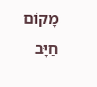מָקוֹם חַיָּב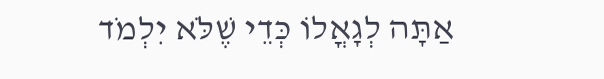אַתָּה לְגָאֳלוֹ כְּדֵי שֶׁלֹּא יִלְמֹד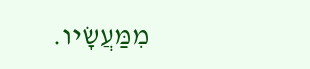מִמַּעֲשָׂיו.